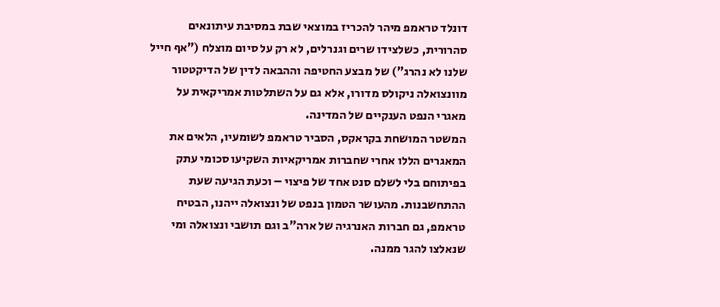דונלד טראמפ מיהר להכריז במוצאי שבת במסיבת עיתונאים סהרורית, כשלצידו שרים וגנרלים, לא רק על סיום מוצלח ("אף חייל שלנו לא נהרג") של מבצע החטיפה וההבאה לדין של הדיקטטור מוונצואלה ניקולס מדורו, אלא גם על השתלטות אמריקאית על מאגרי הנפט הענקיים של המדינה.
המשטר המושחת בקראקס, הסביר טראמפ לשומעיו, הלאים את המאגרים הללו אחרי שחברות אמריקאיות השקיעו סכומי עתק בפיתוחם בלי לשלם סנט אחד של פיצוי – וכעת הגיעה שעת ההתחשבנות. מהעושר הטמון בנפט של ונצואלה ייהנו, הבטיח טראמפ, גם חברות האנרגיה של ארה"ב וגם תושבי ונצואלה ומי שנאלצו להגר ממנה.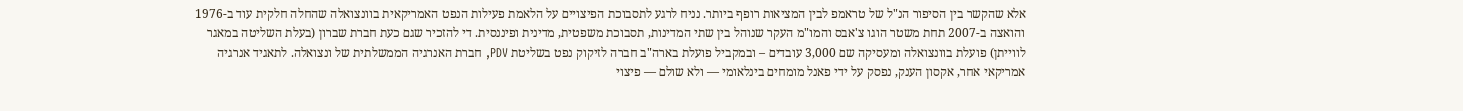אלא שהקשר בין הסיפור הנ"ל של טראמפ לבין המציאות רופף ביותר. נניח לרגע לתסבוכת הפיצויים על הלאמת פעילות הנפט האמריקאית בוונצואלה שהחלה חלקית עוד ב-1976 והואצה ב-2007 תחת משטר הוגו צ'אבס והמו"מ העקר שנוהל בין שתי המדינות, תסבוכת משפטית, מדינית ופיננסית. די להזכיר שגם כעת חברת שברון (בעלת השליטה במאגר לווייתן) פועלת בוונצואלה ומעסיקה שם 3,000 עובדים – ובמקביל פועלת בארה"ב חברה לזיקוק נפט בשליטת PDV, חברת האנרגיה הממשלתית של ונצואלה. לתאגיד אנרגיה אמריקאי אחר, אקסון הענק, נפסק על ידי פאנל מומחים בינלאומי — ולא שולם — פיצוי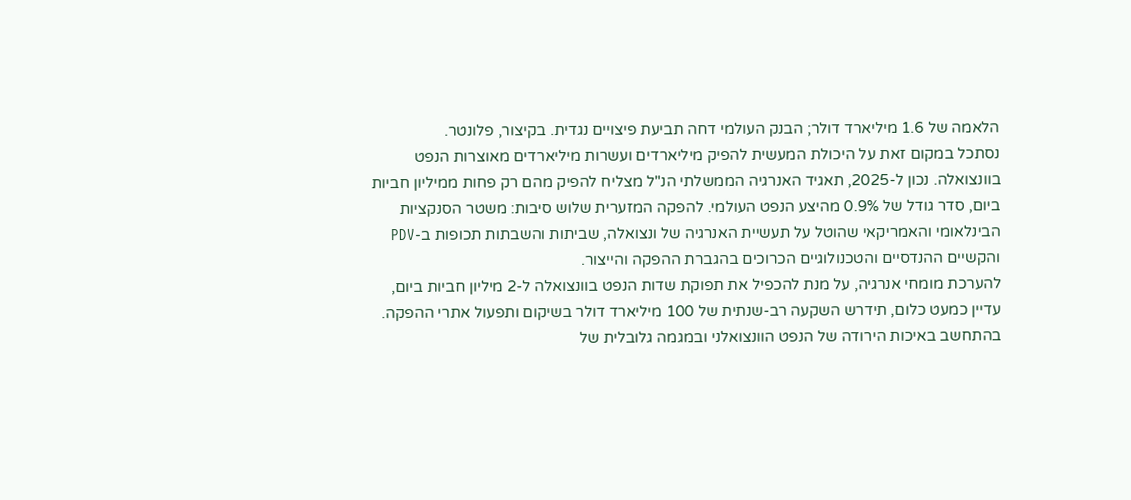הלאמה של 1.6 מיליארד דולר; הבנק העולמי דחה תביעת פיצויים נגדית. בקיצור, פלונטר.
נסתכל במקום זאת על היכולת המעשית להפיק מיליארדים ועשרות מיליארדים מאוצרות הנפט בוונצואלה. נכון ל-2025, תאגיד האנרגיה הממשלתי הנ"ל מצליח להפיק מהם רק פחות ממיליון חביות ביום, סדר גודל של 0.9% מהיצע הנפט העולמי. להפקה המזערית שלוש סיבות: משטר הסנקציות הבינלאומי והאמריקאי שהוטל על תעשיית האנרגיה של ונצואלה, שביתות והשבתות תכופות ב-PDV והקשיים ההנדסיים והטכנולוגיים הכרוכים בהגברת ההפקה והייצור.
להערכת מומחי אנרגיה, על מנת להכפיל את תפוקת שדות הנפט בוונצואלה ל-2 מיליון חביות ביום, עדיין כמעט כלום, תידרש השקעה רב-שנתית של 100 מיליארד דולר בשיקום ותפעול אתרי ההפקה. בהתחשב באיכות הירודה של הנפט הוונצואלני ובמגמה גלובלית של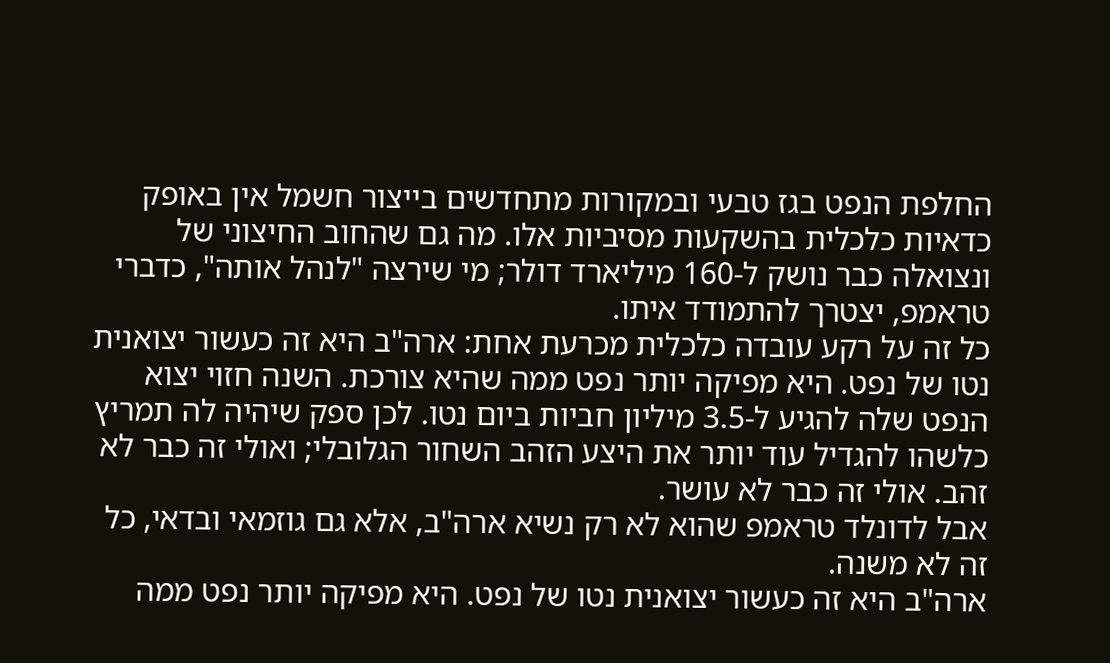החלפת הנפט בגז טבעי ובמקורות מתחדשים בייצור חשמל אין באופק כדאיות כלכלית בהשקעות מסיביות אלו. מה גם שהחוב החיצוני של ונצואלה כבר נושק ל-160 מיליארד דולר; מי שירצה "לנהל אותה", כדברי טראמפ, יצטרך להתמודד איתו.
כל זה על רקע עובדה כלכלית מכרעת אחת: ארה"ב היא זה כעשור יצואנית נטו של נפט. היא מפיקה יותר נפט ממה שהיא צורכת. השנה חזוי יצוא הנפט שלה להגיע ל-3.5 מיליון חביות ביום נטו. לכן ספק שיהיה לה תמריץ כלשהו להגדיל עוד יותר את היצע הזהב השחור הגלובלי; ואולי זה כבר לא זהב. אולי זה כבר לא עושר.
אבל לדונלד טראמפ שהוא לא רק נשיא ארה"ב, אלא גם גוזמאי ובדאי, כל זה לא משנה.
ארה"ב היא זה כעשור יצואנית נטו של נפט. היא מפיקה יותר נפט ממה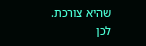שהיא צורכת. לכן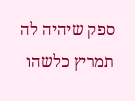ספק שיהיה לה תמריץ כלשהו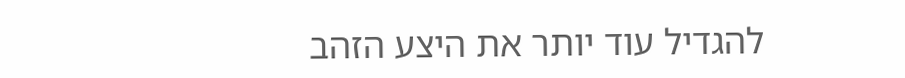להגדיל עוד יותר את היצע הזהב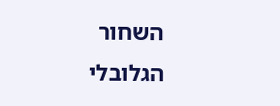השחור הגלובלי